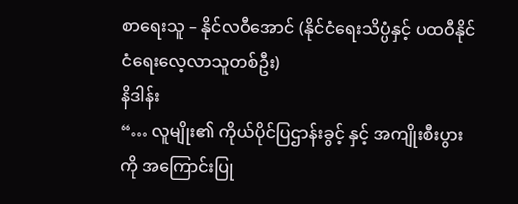စာရေးသူ – နိုင်လဝီအောင် (နိုင်ငံရေးသိပ္ပံနှင့် ပထဝီနိုင်ငံရေးလေ့လာသူတစ်ဦး)
နိဒါန်း
“… လူမျိုး၏ ကိုယ်ပိုင်ပြဌာန်းခွင့် နှင့် အကျိုးစီးပွားကို အကြောင်းပြု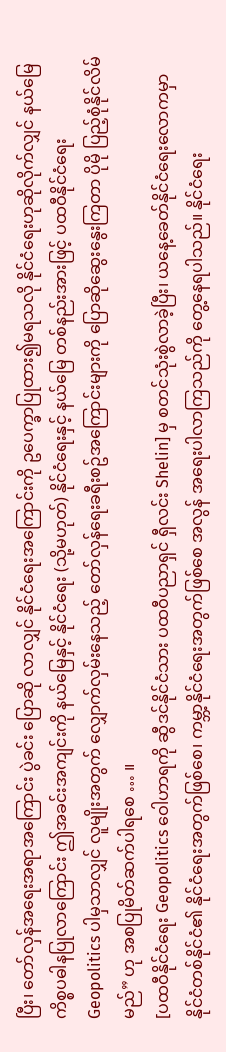ပြီး၊ တော်လှန်အရေးအရာအကြောင်း ပွဲခင်း ပြောဆို လာလျှင် နိုင်ငံရေးအကြောင်းကို ဥပေက္ခာပြုထား၍မရသလို နိုင်ငံရေးဟုဆိုလိုက်လျှင် နယ်မြေကိစ္စပဓါနပြုလာကြောင်း ဤအခင်းအကျင်းကို နယ်မြေနှင့် နိုင်ငံရေး (သို့မဟုတ်) နိုင်ငံရေးနှင့် နယ်မြေ တစ်နည်းအားဖြင့် ပထဝီနိုင်ငံရေး Geopolitics ပါမှသာလျှင် လူမျိုးအတွက် လျှောက်လှမ်းနေသည့် တော်လှန်ရေးခရီးစဥ်အကြောင်းများကို ပြောဆိုဆွေးနွေးကြတာ ပိုမို ပြည့်စုံနိုင်လိမ်မည်” ဟု အစပြုမိတ်ဆက်ပါရစေ … ။
[ပထဝီနိုင်ငံရေး Geopolitics ဝေါဟာရကို ဆွီဒင်နိုင်ငံသား ပထဝီပညာရှင် ရှီလင်း Shelin] မှ စတင်သုံးစွဲလာခဲ့ပြီး၊ ယနေ့ခေတ်နိုင်ငံရေးလောကမှာ နိုင်ငံတစ်နိုင်ငံ၏ နိုင်ငံရေးအတွက်ဖြစ်စေ၊ ကမ္ဘာ့နိုင်ငံရေးအတွက်ဖြစ်စေ အလွန် အရေးပါလာကြသည်ကို တွေ့နေရပါသည်။ နိုင်ငံရေး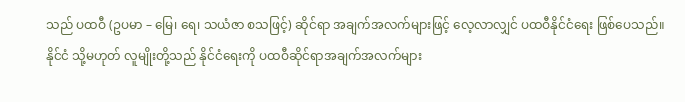သည် ပထဝီ (ဥပမာ – မြေ၊ ရေ၊ သယံဇာ စသဖြင့်) ဆိုင်ရာ အချက်အလက်များဖြင့် လေ့လာလျှင် ပထဝီနိုင်ငံရေး ဖြစ်ပေသည်။ နိုင်ငံ သို့မဟုတ် လူမျိုးတို့သည် နိုင်ငံရေးကို ပထဝီဆိုင်ရာအချက်အလက်များ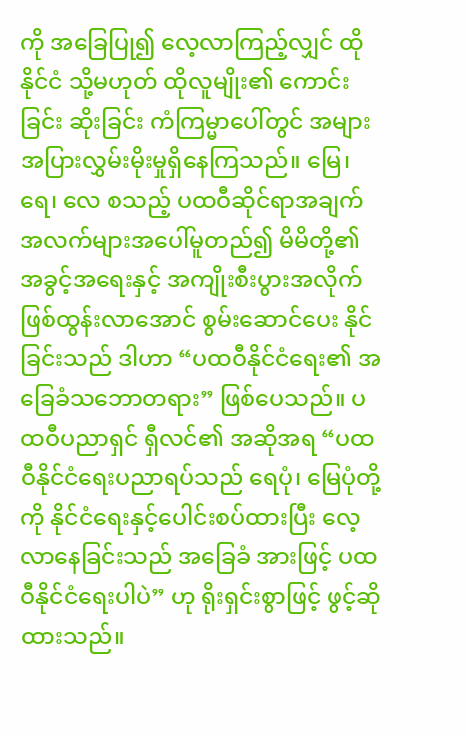ကို အခြေပြု၍ လေ့လာကြည့်လျှင် ထိုနိုင်ငံ သို့မဟုတ် ထိုလူမျိုး၏ ကောင်းခြင်း ဆိုးခြင်း ကံကြမ္မာပေါ်တွင် အများအပြားလွှမ်းမိုးမှုရှိနေကြသည်။ မြေ၊ ရေ၊ လေ စသည့် ပထဝီဆိုင်ရာအချက် အလက်များအပေါ်မူတည်၍ မိမိတို့၏ အခွင့်အရေးနှင့် အကျိုးစီးပွားအလိုက် ဖြစ်ထွန်းလာအောင် စွမ်းဆောင်ပေး နိုင်ခြင်းသည် ဒါဟာ “ပထဝီနိုင်ငံရေး၏ အခြေခံသဘောတရား” ဖြစ်ပေသည်။ ပထဝီပညာရှင် ရှီလင်၏ အဆိုအရ “ပထဝီနိုင်ငံရေးပညာရပ်သည် ရေပုံ၊ မြေပုံတို့ကို နိုင်ငံရေးနှင့်ပေါင်းစပ်ထားပြီး လေ့လာနေခြင်းသည် အခြေခံ အားဖြင့် ပထဝီနိုင်ငံရေးပါပဲ” ဟု ရိုးရှင်းစွာဖြင့် ဖွင့်ဆိုထားသည်။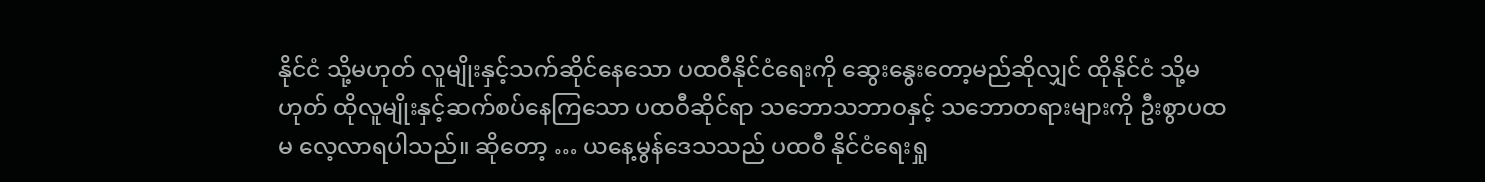နိုင်ငံ သို့မဟုတ် လူမျိုးနှင့်သက်ဆိုင်နေသော ပထဝီနိုင်ငံရေးကို ဆွေးနွေးတော့မည်ဆိုလျှင် ထိုနိုင်ငံ သို့မဟုတ် ထိုလူမျိုးနှင့်ဆက်စပ်နေကြသော ပထဝီဆိုင်ရာ သဘောသဘာဝနှင့် သဘောတရားများကို ဦးစွာပထမ လေ့လာရပါသည်။ ဆိုတော့ … ယနေ့မွန်ဒေသသည် ပထဝီ နိုင်ငံရေးရှု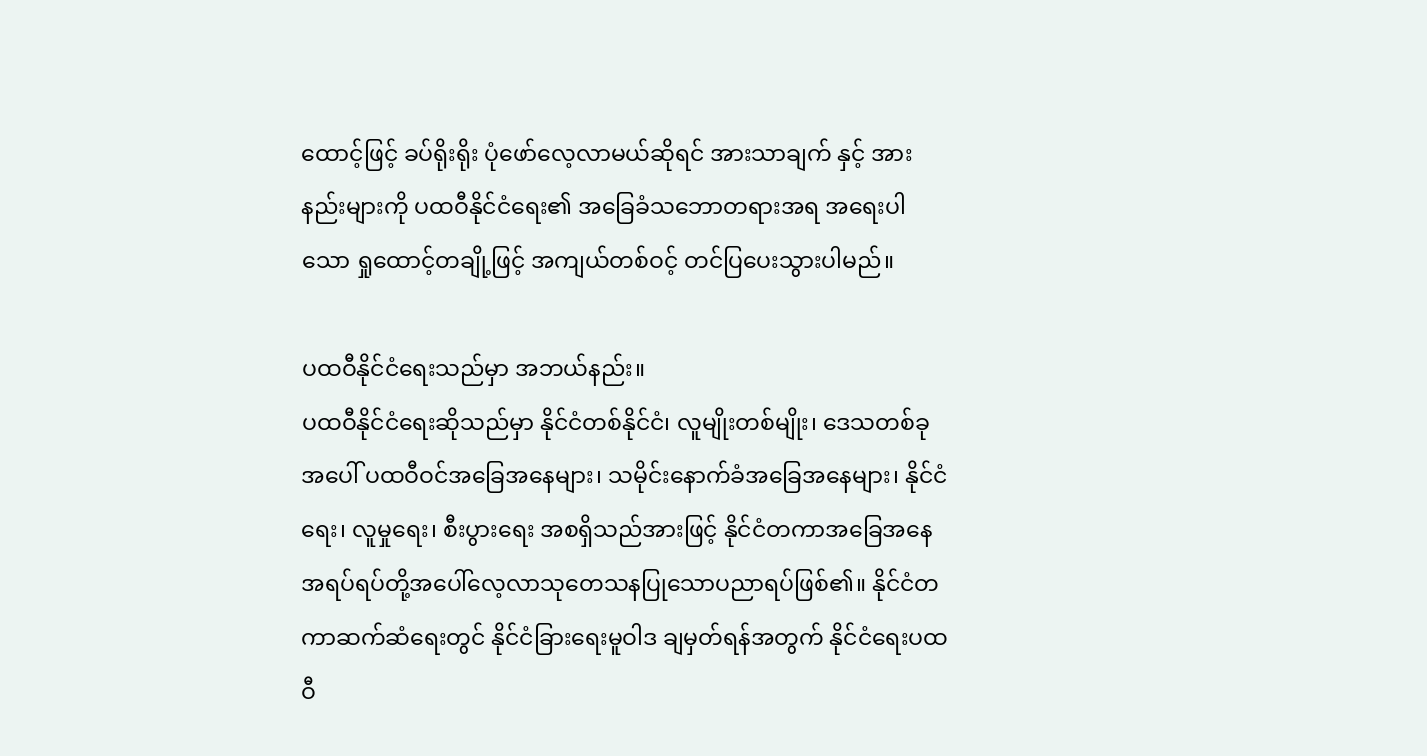ထောင့်ဖြင့် ခပ်ရိုးရိုး ပုံဖော်လေ့လာမယ်ဆိုရင် အားသာချက် နှင့် အားနည်းများကို ပထဝီနိုင်ငံရေး၏ အခြေခံသဘောတရားအရ အရေးပါသော ရှုထောင့်တချို့ဖြင့် အကျယ်တစ်ဝင့် တင်ပြပေးသွားပါမည်။

ပထဝီနိုင်ငံရေးသည်မှာ အဘယ်နည်း။
ပထဝီနိုင်ငံရေးဆိုသည်မှာ နိုင်ငံတစ်နိုင်ငံ၊ လူမျိုးတစ်မျိုး၊ ဒေသတစ်ခုအပေါ် ပထဝီဝင်အခြေအနေများ၊ သမိုင်းနောက်ခံအခြေအနေများ၊ နိုင်ငံရေး၊ လူမှုရေး၊ စီးပွားရေး အစရှိသည်အားဖြင့် နိုင်ငံတကာအခြေအနေ အရပ်ရပ်တို့အပေါ်လေ့လာသုတေသနပြုသောပညာရပ်ဖြစ်၏။ နိုင်ငံတကာဆက်ဆံရေးတွင် နိုင်ငံခြားရေးမူဝါဒ ချမှတ်ရန်အတွက် နိုင်ငံရေးပထဝီ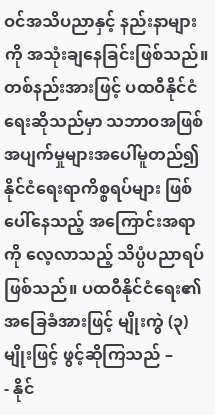ဝင်အသိပညာနှင့် နည်းနာများကို အသုံးချနေခြင်းဖြစ်သည်။ တစ်နည်းအားဖြင့် ပထဝီနိုင်ငံရေးဆိုသည်မှာ သဘာဝအဖြစ်အပျက်မှုများအပေါ်မူတည်၍ နိုင်ငံရေးရာကိစ္စရပ်များ ဖြစ်ပေါ်နေသည့် အကြောင်းအရာကို လေ့လာသည့် သိပ္ပံပညာရပ်ဖြစ်သည်။ ပထဝီနိုင်ငံရေး၏ အခြေခံအားဖြင့် မျိုးကွဲ (၃)မျိုးဖြင့် ဖွင့်ဆိုကြသည် –
- နိုင်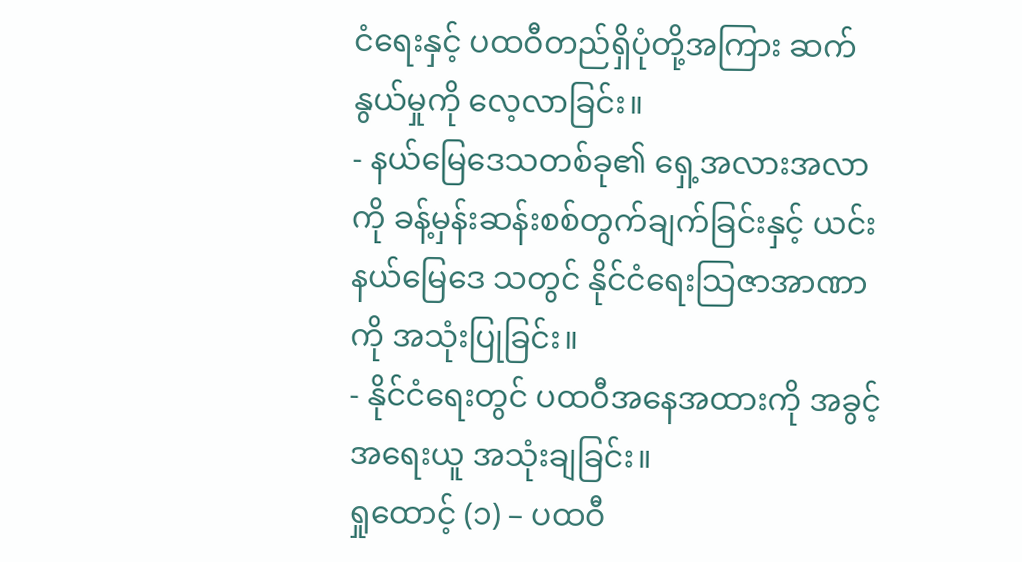ငံရေးနှင့် ပထဝီတည်ရှိပုံတို့အကြား ဆက်နွယ်မှုကို လေ့လာခြင်း။
- နယ်မြေဒေသတစ်ခု၏ ရှေ့အလားအလာကို ခန့်မှန်းဆန်းစစ်တွက်ချက်ခြင်းနှင့် ယင်းနယ်မြေဒေ သတွင် နိုင်ငံရေးသြဇာအာဏာကို အသုံးပြုခြင်း။
- နိုင်ငံရေးတွင် ပထဝီအနေအထားကို အခွင့်အရေးယူ အသုံးချခြင်း။
ရှုထောင့် (၁) – ပထဝီ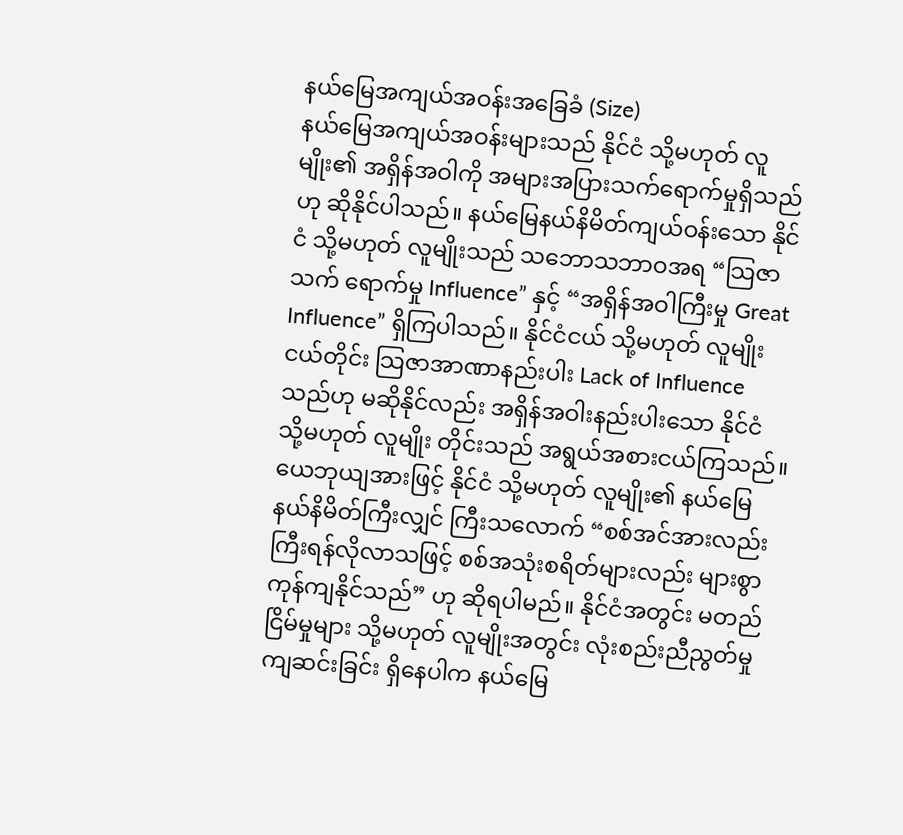နယ်မြေအကျယ်အဝန်းအခြေခံ (Size)
နယ်မြေအကျယ်အဝန်းများသည် နိုင်ငံ သို့မဟုတ် လူမျိုး၏ အရှိန်အဝါကို အများအပြားသက်ရောက်မှုရှိသည်ဟု ဆိုနိုင်ပါသည်။ နယ်မြေနယ်နိမိတ်ကျယ်ဝန်းသော နိုင်ငံ သို့မဟုတ် လူမျိုးသည် သဘောသဘာဝအရ “သြဇာသက် ရောက်မှု Influence” နှင့် “အရှိန်အဝါကြီးမှု Great Influence” ရှိကြပါသည်။ နိုင်ငံငယ် သို့မဟုတ် လူမျိုးငယ်တိုင်း သြဇာအာဏာနည်းပါး Lack of Influence သည်ဟု မဆိုနိုင်လည်း အရှိန်အဝါးနည်းပါးသော နိုင်ငံ သို့မဟုတ် လူမျိုး တိုင်းသည် အရွယ်အစားငယ်ကြသည်။ ယေဘုယျအားဖြင့် နိုင်ငံ သို့မဟုတ် လူမျိုး၏ နယ်မြေနယ်နိမိတ်ကြီးလျှင် ကြီးသလောက် “စစ်အင်အားလည်း ကြီးရန်လိုလာသဖြင့် စစ်အသုံးစရိတ်များလည်း များစွာကုန်ကျနိုင်သည်” ဟု ဆိုရပါမည်။ နိုင်ငံအတွင်း မတည်ငြိမ်မှုများ သို့မဟုတ် လူမျိုးအတွင်း လုံးစည်းညီညွတ်မှုကျဆင်းခြင်း ရှိနေပါက နယ်မြေ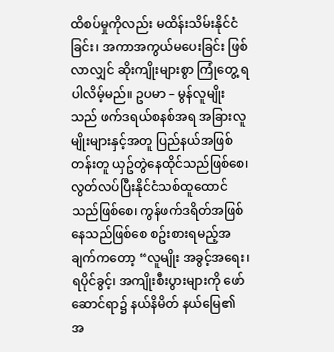ထိစပ်မှုကိုလည်း မထိန်းသိမ်းနိုင်ငံခြင်း၊ အကာအကွယ်မပေးခြင်း ဖြစ်လာလျှင် ဆိုးကျိုးများစွာ ကြုံတွေ့ ရပါလိမ့်မည်။ ဥပမာ – မွန်လူမျိုးသည် ဖက်ဒရယ်စနစ်အရ အခြားလူမျိုးများနှင့်အတူ ပြည်နယ်အဖြစ် တန်းတူ ယှဥ်တွဲနေထိုင်သည်ဖြစ်စေ၊ လွတ်လပ်ပြီးနိုင်ငံသစ်ထူထောင်သည်ဖြစ်စေ၊ ကွန်ဖက်ဒရိတ်အဖြစ် နေသည်ဖြစ်စေ စဥ်းစားရမည့်အချက်ကတော့ “လူမျိုး အခွင့်အရေး၊ ရပိုင်ခွင့်၊ အကျိုးစီးပွားများကို ဖော်ဆောင်ရာ၌ နယ်နိမိတ် နယ်မြေ၏ အ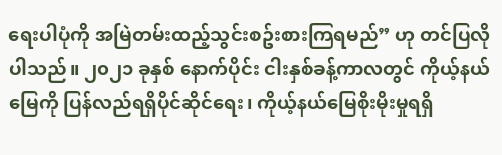ရေးပါပုံကို အမြဲတမ်းထည့်သွင်းစဥ်းစားကြရမည်” ဟု တင်ပြလိုပါသည်။ ၂၀၂၁ ခုနှစ် နောက်ပိုင်း ငါးနှစ်ခန့်ကာလတွင် ကိုယ့်နယ်မြေကို ပြန်လည်ရရှိပိုင်ဆိုင်ရေး၊ ကိုယ့်နယ်မြေစိုးမိုးမှုရရှိ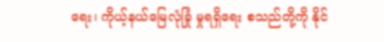ရေး၊ ကိုယ့်နယ်မြေလုံခြုံ မှုရရှိရေး စသည်တို့ကို နိုင်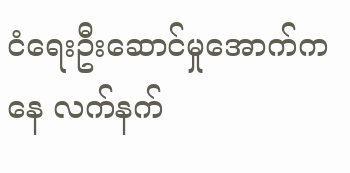ငံရေးဦးဆောင်မှုအောက်ကနေ လက်နက်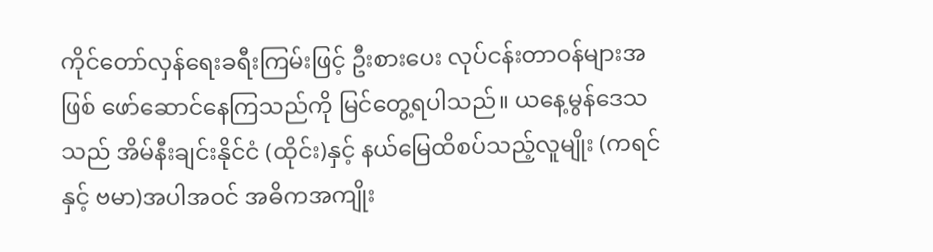ကိုင်တော်လှန်ရေးခရီးကြမ်းဖြင့် ဦးစားပေး လုပ်ငန်းတာဝန်များအဖြစ် ဖော်ဆောင်နေကြသည်ကို မြင်တွေ့ရပါသည်။ ယနေ့မွန်ဒေသသည် အိမ်နီးချင်းနိုင်ငံ (ထိုင်း)နှင့် နယ်မြေထိစပ်သည့်လူမျိုး (ကရင် နှင့် ဗမာ)အပါအဝင် အဓိကအကျိုး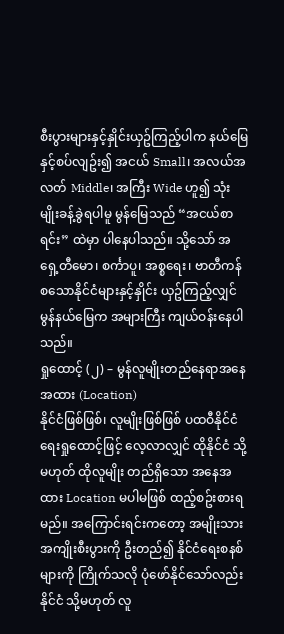စီးပွားများနှင့်နှိုင်းယှဥ်ကြည့်ပါက နယ်မြေနှင့်စပ်လျဥ်း၍ အငယ် Small၊ အလယ်အလတ် Middle၊ အကြီး Wide ဟူ၍ သုံးမျိုးခန့်ခွဲရပါမူ မွန်မြေသည် “အငယ်စာရင်း” ထဲမှာ ပါနေပါသည်။ သို့သော် အရှေ့တီမော၊ စင်္ကာပူ၊ အစ္စရေး၊ ဗာတီကန် စသောနိုင်ငံများနှင့်နှိုင်း ယှဥ်ကြည့်လျှင် မွန်နယ်မြေက အများကြီး ကျယ်ဝန်းနေပါသည်။
ရှုထောင့် (၂) – မွန်လူမျိုးတည်နေရာအနေအထား (Location)
နိုင်ငံဖြစ်ဖြစ်၊ လူမျိုးဖြစ်ဖြစ် ပထဝီနိုင်ငံရေးရှုထောင့်ဖြင့် လေ့လာလျှင် ထိုနိုင်ငံ သို့မဟုတ် ထိုလူမျိုး တည်ရှိသော အနေအထား Location မပါမဖြစ် ထည့်စဥ်းစားရမည်။ အကြောင်းရင်းကတော့ အမျိုးသားအကျိုးစီးပွားကို ဦးတည်၍ နိုင်ငံရေးစနစ်များကို ကြိုက်သလို ပုံဖော်နိုင်သော်လည်း နိုင်ငံ သို့မဟုတ် လူ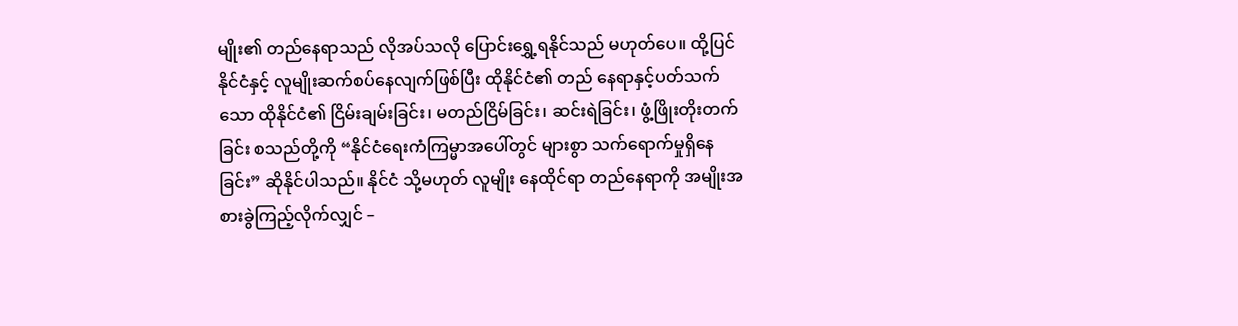မျိုး၏ တည်နေရာသည် လိုအပ်သလို ပြောင်းရွှေ့ရနိုင်သည် မဟုတ်ပေ။ ထို့ပြင် နိုင်ငံနှင့် လူမျိုးဆက်စပ်နေလျက်ဖြစ်ပြီး ထိုနိုင်ငံ၏ တည် နေရာနှင့်ပတ်သက်သော ထိုနိုင်ငံ၏ ငြိမ်းချမ်းခြင်း၊ မတည်ငြိမ်ခြင်း၊ ဆင်းရဲခြင်း၊ ဖွံ့ဖြိုးတိုးတက်ခြင်း စသည်တို့ကို “နိုင်ငံရေးကံကြမ္မာအပေါ်တွင် များစွာ သက်ရောက်မှုရှိနေခြင်း” ဆိုနိုင်ပါသည်။ နိုင်ငံ သို့မဟုတ် လူမျိုး နေထိုင်ရာ တည်နေရာကို အမျိုးအစားခွဲကြည့်လိုက်လျှင် –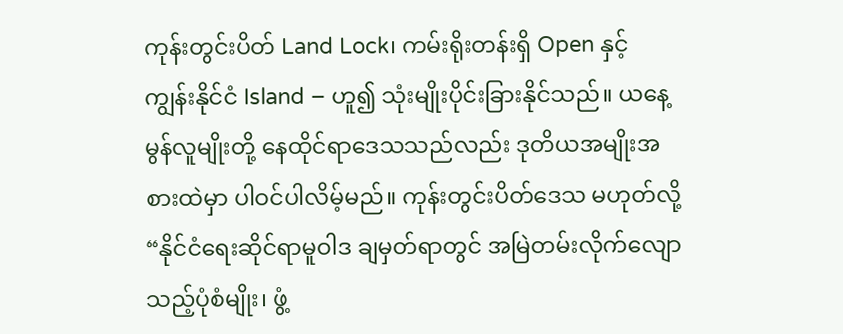ကုန်းတွင်းပိတ် Land Lock၊ ကမ်းရိုးတန်းရှိ Open နှင့် ကျွန်းနိုင်ငံ Island – ဟူ၍ သုံးမျိုးပိုင်းခြားနိုင်သည်။ ယနေ့မွန်လူမျိုးတို့ နေထိုင်ရာဒေသသည်လည်း ဒုတိယအမျိုးအစားထဲမှာ ပါဝင်ပါလိမ့်မည်။ ကုန်းတွင်းပိတ်ဒေသ မဟုတ်လို့ “နိုင်ငံရေးဆိုင်ရာမူဝါဒ ချမှတ်ရာတွင် အမြဲတမ်းလိုက်လျော သည့်ပုံစံမျိုး၊ ဖွံ့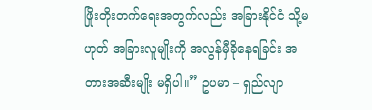ဖြိုးတိုးတက်ရေးအတွက်လည်း အခြားနိုင်ငံ သို့မဟုတ် အခြားလူမျိုးကို အလွန်မှီခိုနေရခြင်း အတားအဆီးမျိုး မရှိပါ။” ဥပမာ – ရှည်လျာ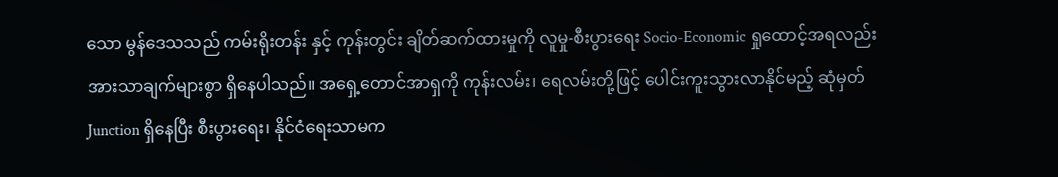သော မွန်ဒေသသည် ကမ်းရိုးတန်း နှင့် ကုန်းတွင်း ချိတ်ဆက်ထားမှုကို လူမှု-စီးပွားရေး Socio-Economic ရှုထောင့်အရလည်း အားသာချက်များစွာ ရှိနေပါသည်။ အရှေ့တောင်အာရှကို ကုန်းလမ်း၊ ရေလမ်းတို့ဖြင့် ပေါင်းကူးသွားလာနိုင်မည့် ဆုံမှတ် Junction ရှိနေပြီး စီးပွားရေး၊ နိုင်ငံရေးသာမက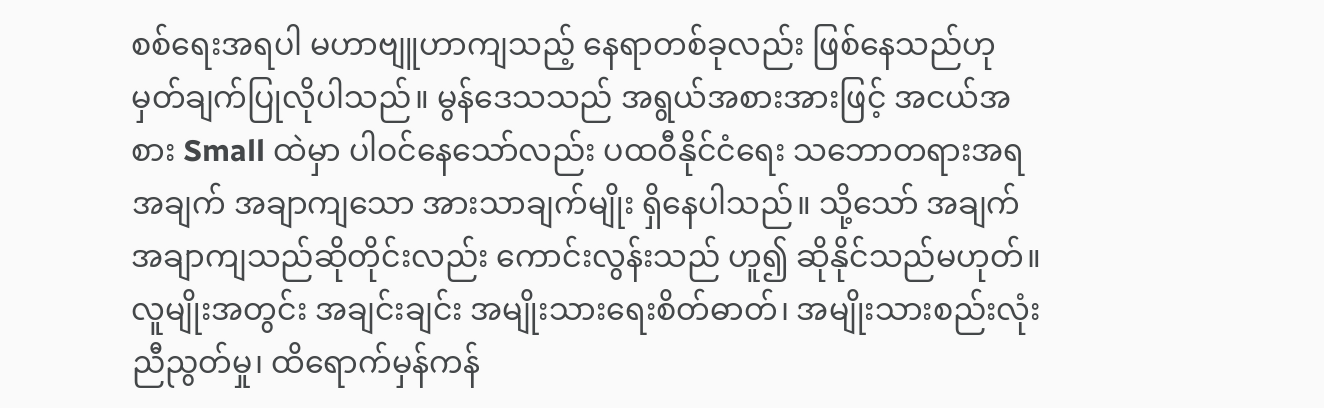စစ်ရေးအရပါ မဟာဗျူဟာကျသည့် နေရာတစ်ခုလည်း ဖြစ်နေသည်ဟု မှတ်ချက်ပြုလိုပါသည်။ မွန်ဒေသသည် အရွယ်အစားအားဖြင့် အငယ်အစား Small ထဲမှာ ပါဝင်နေသော်လည်း ပထဝီနိုင်ငံရေး သဘောတရားအရ အချက် အချာကျသော အားသာချက်မျိုး ရှိနေပါသည်။ သို့သော် အချက်အချာကျသည်ဆိုတိုင်းလည်း ကောင်းလွန်းသည် ဟူ၍ ဆိုနိုင်သည်မဟုတ်။ လူမျိုးအတွင်း အချင်းချင်း အမျိုးသားရေးစိတ်ဓာတ်၊ အမျိုးသားစည်းလုံးညီညွတ်မှု၊ ထိရောက်မှန်ကန်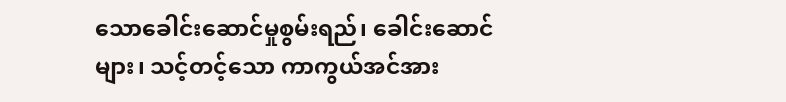သောခေါင်းဆောင်မှုစွမ်းရည်၊ ခေါင်းဆောင်များ၊ သင့်တင့်သော ကာကွယ်အင်အား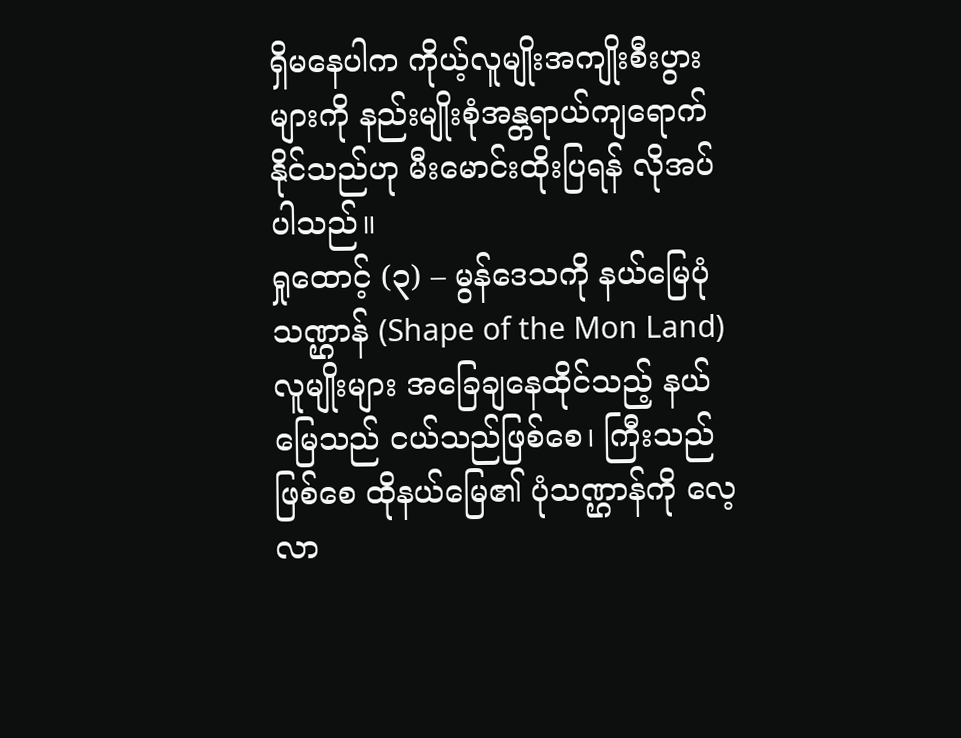ရှိမနေပါက ကိုယ့်လူမျိုးအကျိုးစီးပွားများကို နည်းမျိုးစုံအန္တရာယ်ကျရောက်နိုင်သည်ဟု မီးမောင်းထိုးပြရန် လိုအပ်ပါသည်။
ရှုထောင့် (၃) – မွန်ဒေသကို နယ်မြေပုံသဏ္ဌာန် (Shape of the Mon Land)
လူမျိုးများ အခြေချနေထိုင်သည့် နယ်မြေသည် ငယ်သည်ဖြစ်စေ၊ ကြီးသည်ဖြစ်စေ ထိုနယ်မြေ၏ ပုံသဏ္ဌာန်ကို လေ့လာ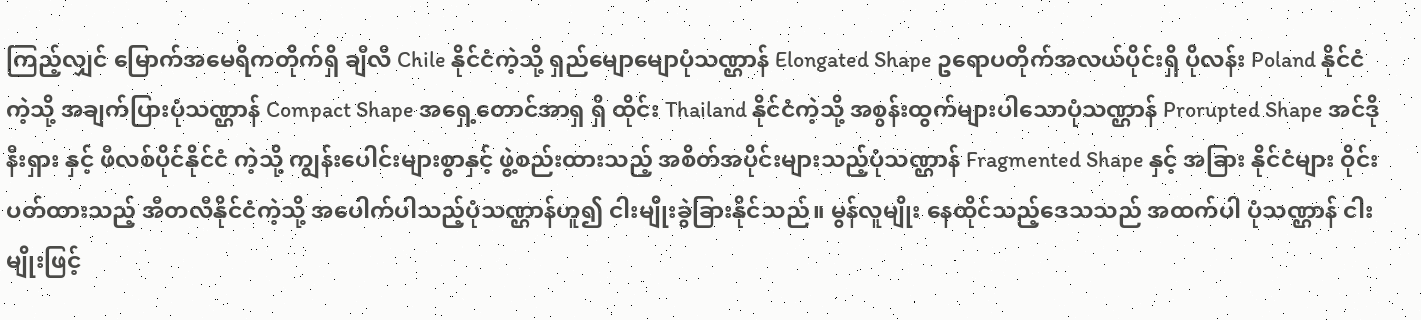ကြည့်လျှင် မြောက်အမေရိကတိုက်ရှိ ချီလီ Chile နိုင်ငံကဲ့သို့ ရှည်မျောမျောပုံသဏ္ဌာန် Elongated Shape ဥရောပတိုက်အလယ်ပိုင်းရှိ ပိုလန်း Poland နိုင်ငံကဲ့သို့ အချက်ပြားပုံသဏ္ဌာန် Compact Shape အရှေ့တောင်အာရှ ရှိ ထိုင်း Thailand နိုင်ငံကဲ့သို့ အစွန်းထွက်များပါသောပုံသဏ္ဌာန် Prorupted Shape အင်ဒိုနီးရှား နှင့် ဖီလစ်ပိုင်နိုင်ငံ ကဲ့သို့ ကျွန်းပေါင်းများစွာနှင့် ဖွဲ့စည်းထားသည့် အစိတ်အပိုင်းများသည့်ပုံသဏ္ဌာန် Fragmented Shape နှင့် အခြား နိုင်ငံများ ဝိုင်းပတ်ထားသည့် အီတလီနိုင်ငံကဲ့သို့ အပေါက်ပါသည့်ပုံသဏ္ဌာန်ဟူ၍ ငါးမျိုးခွဲခြားနိုင်သည်။ မွန်လူမျိုး နေထိုင်သည့်ဒေသသည် အထက်ပါ ပုံသဏ္ဌာန် ငါးမျိုးဖြင့်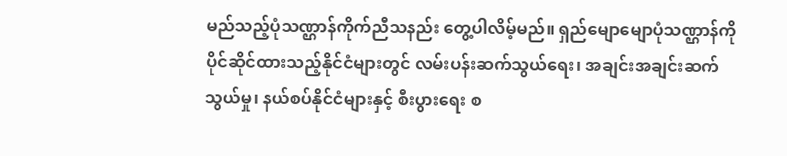မည်သည့်ပုံသဏ္ဌာန်ကိုက်ညီသနည်း တွေ့ပါလိမ့်မည်။ ရှည်မျောမျောပုံသဏ္ဌာန်ကို ပိုင်ဆိုင်ထားသည့်နိုင်ငံများတွင် လမ်းပန်းဆက်သွယ်ရေး၊ အချင်းအချင်းဆက်သွယ်မှု၊ နယ်စပ်နိုင်ငံများနှင့် စီးပွားရေး စ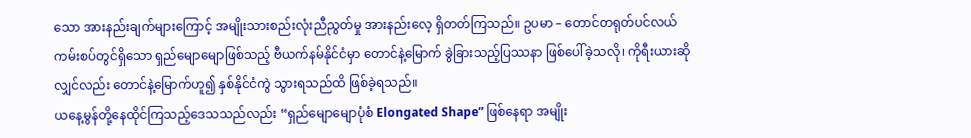သော အားနည်းချက်များကြောင့် အမျိုးသားစည်းလုံးညီညွတ်မှု အားနည်းလေ့ ရှိတတ်ကြသည်။ ဥပမာ – တောင်တရုတ်ပင်လယ်ကမ်းစပ်တွင်ရှိသော ရှည်မျောမျောဖြစ်သည့် ဗီယက်နမ်နိုင်ငံမှာ တောင်နဲ့မြောက် ခွဲခြားသည့်ပြဿနာ ဖြစ်ပေါ်ခဲ့သလို၊ ကိုရီးယားဆိုလျှင်လည်း တောင်နဲ့မြောက်ဟူ၍ နှစ်နိုင်ငံကွဲ သွားရသည်ထိ ဖြစ်ခဲ့ရသည်။
ယနေ့မွန်တို့နေထိုင်ကြသည့်ဒေသသည်လည်း “ရှည်မျောမျောပုံစံ Elongated Shape” ဖြစ်နေရာ အမျိုး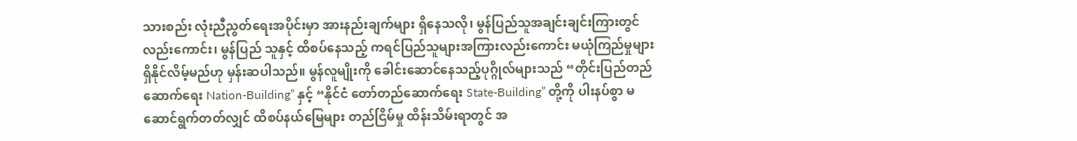သားစည်း လုံးညီညွတ်ရေးအပိုင်းမှာ အားနည်းချက်များ ရှိနေသလို၊ မွန်ပြည်သူအချင်းချင်းကြားတွင်လည်းကောင်း၊ မွန်ပြည် သူနှင့် ထိစပ်နေသည့် ကရင်ပြည်သူများအကြားလည်းကောင်း မယုံကြည်မှုများ ရှိနိုင်လိမ့်မည်ဟု မှန်းဆပါသည်။ မွန်လူမျိုးကို ခေါင်းဆောင်နေသည့်ပုဂ္ဂိုလ်များသည် “တိုင်းပြည်တည်ဆောက်ရေး Nation-Building” နှင့် “နိုင်ငံ တော်တည်ဆောက်ရေး State-Building” တို့ကို ပါးနပ်စွာ မဆောင်ရွက်တတ်လျှင် ထိစပ်နယ်မြေများ တည်ငြိမ်မှု ထိန်းသိမ်းရာတွင် အ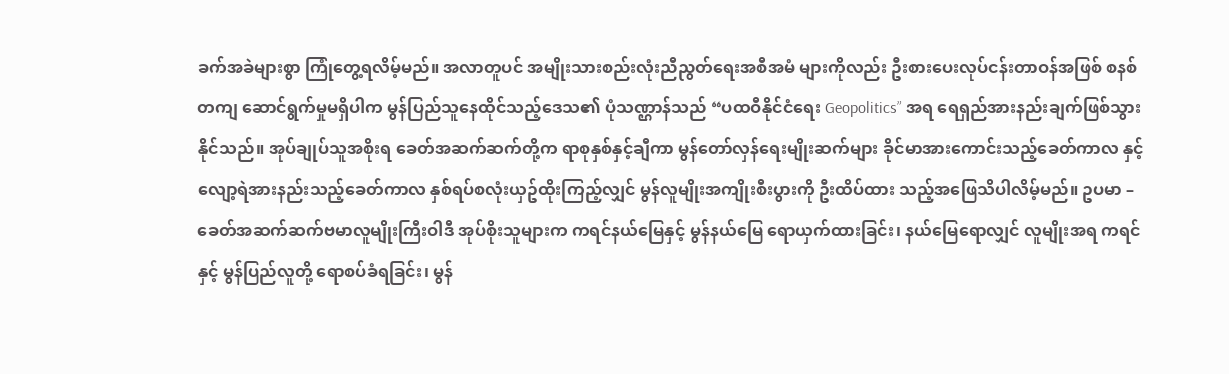ခက်အခဲများစွာ ကြုံတွေ့ရလိမ့်မည်။ အလာတူပင် အမျိုးသားစည်းလုံးညီညွတ်ရေးအစီအမံ များကိုလည်း ဦးစားပေးလုပ်ငန်းတာဝန်အဖြစ် စနစ်တကျ ဆောင်ရွက်မှုမရှိပါက မွန်ပြည်သူနေထိုင်သည့်ဒေသ၏ ပုံသဏ္ဌာန်သည် “ပထဝီနိုင်ငံရေး Geopolitics” အရ ရေရှည်အားနည်းချက်ဖြစ်သွားနိုင်သည်။ အုပ်ချုပ်သူအစိုးရ ခေတ်အဆက်ဆက်တို့က ရာစုနှစ်နှင့်ချီကာ မွန်တော်လှန်ရေးမျိုးဆက်များ ခိုင်မာအားကောင်းသည့်ခေတ်ကာလ နှင့် လျော့ရဲအားနည်းသည့်ခေတ်ကာလ နှစ်ရပ်စလုံးယှဥ်ထိုးကြည့်လျှင် မွန်လူမျိုးအကျိုးစီးပွားကို ဦးထိပ်ထား သည့်အဖြေသိပါလိမ့်မည်။ ဥပမာ – ခေတ်အဆက်ဆက်ဗမာလူမျိုးကြီးဝါဒီ အုပ်စိုးသူများက ကရင်နယ်မြေနှင့် မွန်နယ်မြေ ရောယှက်ထားခြင်း၊ နယ်မြေရောလျှင် လူမျိုးအရ ကရင်နှင့် မွန်ပြည်လူတို့ ရောစပ်ခံရခြင်း၊ မွန်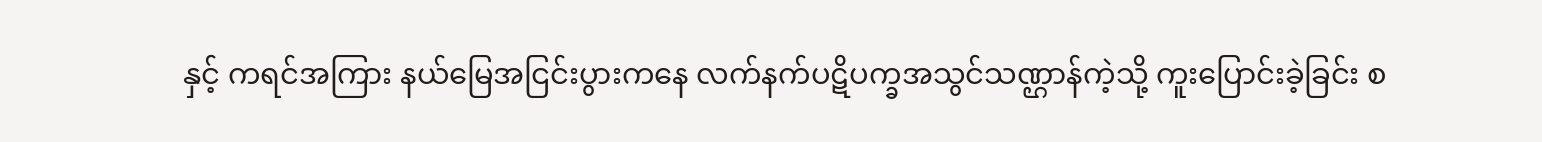နှင့် ကရင်အကြား နယ်မြေအငြင်းပွားကနေ လက်နက်ပဋိပက္ခအသွင်သဏ္ဌာန်ကဲ့သို့ ကူးပြောင်းခဲ့ခြင်း စ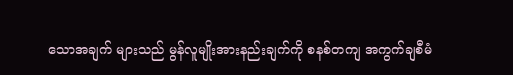သောအချက် များသည် မွန်လူမျိုးအားနည်းချက်ကို စနစ်တကျ အကွက်ချစီမံ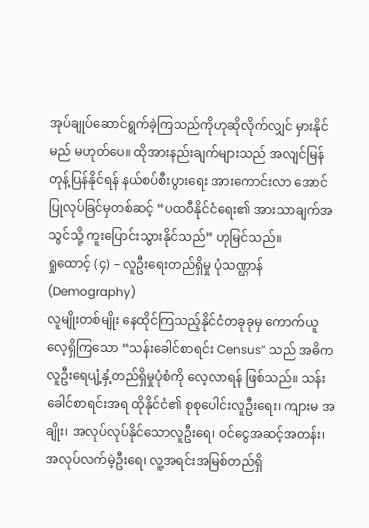အုပ်ချုပ်ဆောင်ရွက်ခဲ့ကြသည်ကိုဟုဆိုလိုက်လျှင် မှားနိုင်မည် မဟုတ်ပေ။ ထိုအားနည်းချက်များသည် အလျင်မြန်တုန့်ပြန်နိုင်ရန် နယ်စပ်စီးပွားရေး အားကောင်းလာ အောင် ပြုလုပ်ခြင်မှတစ်ဆင့် “ပထဝီနိုင်ငံရေး၏ အားသာချက်အသွင်သို့ ကူးပြောင်းသွားနိုင်သည်” ဟုမြင်သည်။
ရှုထောင့် (၄) – လူဦးရေးတည်ရှိမှု ပုံသဏ္ဌာန် (Demography)
လူမျိုးတစ်မျိုး နေထိုင်ကြသည့်နိုင်ငံတခုခုမှ ကောက်ယူလေ့ရှိကြသော “သန်းခေါင်စာရင်း Census” သည် အဓိက လူဦးရေပျံ့နှံ့တည်ရှိမှုပုံစံကို လေ့လာရန် ဖြစ်သည်။ သန်းခေါင်စာရင်းအရ ထိုနိုင်ငံ၏ စုစုပေါင်းလူဦးရေး၊ ကျားမ အချိုး၊ အလုပ်လုပ်နိုင်သောလူဦးရေ၊ ဝင်ငွေအဆင့်အတန်း၊ အလုပ်လက်မဲ့ဦးရေ၊ လူ့အရင်းအမြစ်တည်ရှိ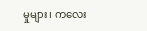မှုများ၊ ကလေး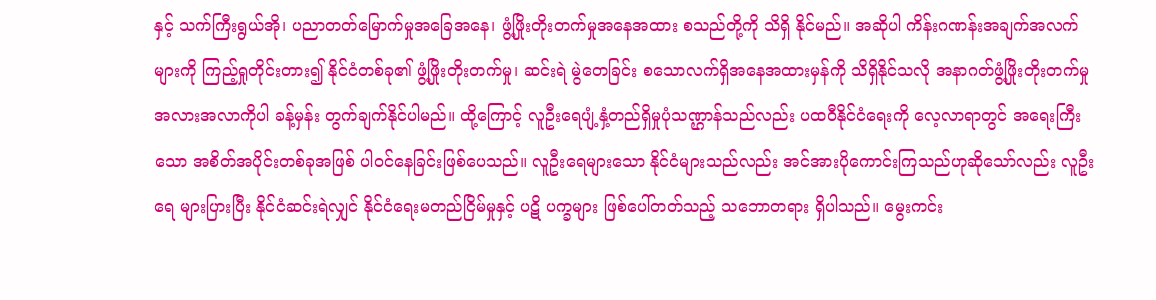နှင့် သက်ကြီးရွယ်အို၊ ပညာတတ်မြောက်မှုအခြေအနေ၊ ဖွံ့ဖြိုးတိုးတက်မှုအနေအထား စသည်တို့ကို သိရှိ နိုင်မည်။ အဆိုပါ ကိန်းဂဏန်းအချက်အလက်များကို ကြည့်ရှုတိုင်းတား၍ နိုင်ငံတစ်ခု၏ ဖွံ့ဖြိုးတိုးတက်မှု၊ ဆင်းရဲ မွဲတေခြင်း စသောလက်ရှိအနေအထားမှန်ကို သိရှိနိုင်သလို အနာဂတ်ဖွံ့ဖြိုးတိုးတက်မှု အလားအလာကိုပါ ခန့်မှန်း တွက်ချက်နိုင်ပါမည်။ ထို့ကြောင့် လူဦးရေပျံ့နှံ့တည်ရှိမှုပုံသဏ္ဌာန်သည်လည်း ပထဝီနိုင်ငံရေးကို လေ့လာရာတွင် အရေးကြီးသော အစိတ်အပိုင်းတစ်ခုအဖြစ် ပါဝင်နေခြင်းဖြစ်ပေသည်။ လူဦးရေများသော နိုင်ငံများသည်လည်း အင်အားပိုကောင်းကြသည်ဟုဆိုသော်လည်း လူဦးရေ များပြားပြီး နိုင်ငံဆင်းရဲလျှင် နိုင်ငံရေးမတည်ငြိမ်မှုနှင့် ပဋိ ပက္ခများ ဖြစ်ပေါ်တတ်သည့် သဘောတရား ရှိပါသည်။ မွေးကင်း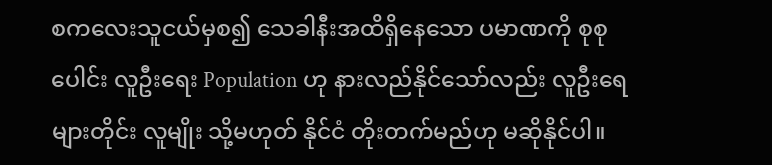စကလေးသူငယ်မှစ၍ သေခါနီးအထိရှိနေသော ပမာဏကို စုစုပေါင်း လူဦးရေး Population ဟု နားလည်နိုင်သော်လည်း လူဦးရေများတိုင်း လူမျိုး သို့မဟုတ် နိုင်ငံ တိုးတက်မည်ဟု မဆိုနိုင်ပါ။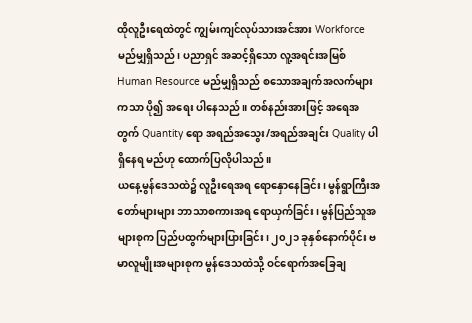ထိုလူဦးရေထဲတွင် ကျွမ်းကျင်လုပ်သားအင်အား Workforce မည်မျှရှိသည်၊ ပညာရှင် အဆင့်ရှိသော လူ့အရင်းအမြစ် Human Resource မည်မျှရှိသည် စသောအချက်အလက်များကသာ ပို၍ အရေး ပါနေသည်။ တစ်နည်းအားဖြင့် အရေအတွက် Quantity ရော အရည်အသွေး/အရည်အချင်း Quality ပါ ရှိနေရ မည်ဟု ထောက်ပြလိုပါသည်။
ယနေ့မွန်ဒေသထဲ၌ လူဦးရေအရ ရောနှောနေခြင်း၊ မွန်ရွာကြီးအတော်များများ ဘာသာစကားအရ ရောယှက်ခြင်း၊ မွန်ပြည်သူအများစုက ပြည်ပထွက်များပြားခြင်း၊ ၂၀၂၁ ခုနှစ်နောက်ပိုင်း ဗမာလူမျိုးအများစုက မွန်ဒေသထဲသို့ ဝင်ရောက်အခြေချ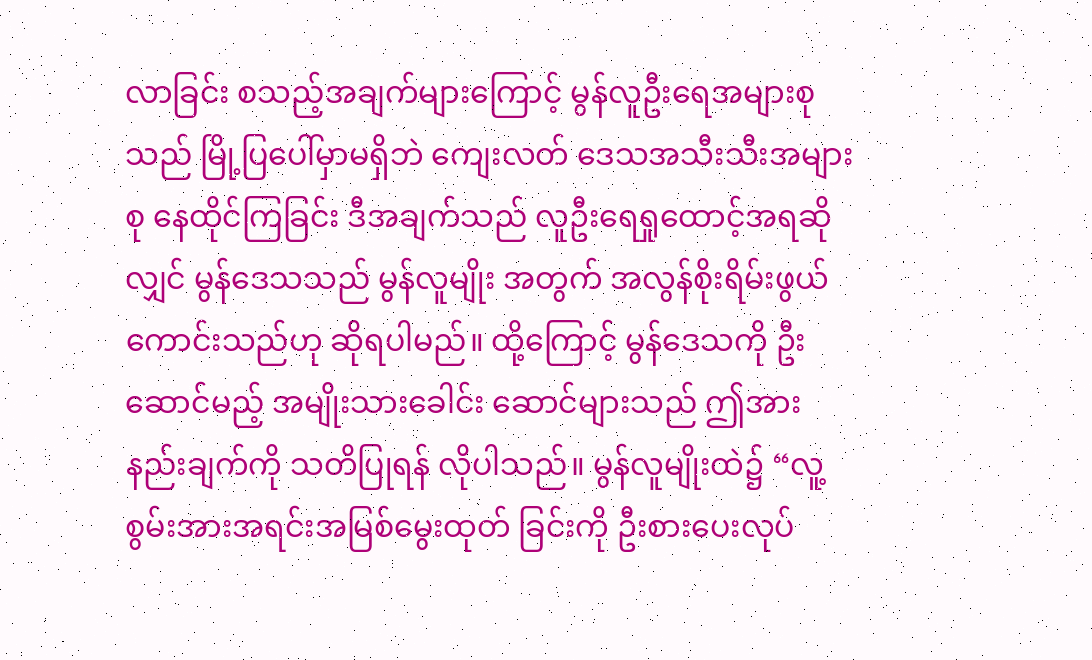လာခြင်း စသည့်အချက်များကြောင့် မွန်လူဦးရေအများစုသည် မြို့ပြပေါ်မှာမရှိဘဲ ကျေးလတ် ဒေသအသီးသီးအများစု နေထိုင်ကြခြင်း ဒီအချက်သည် လူဦးရေရှုထောင့်အရဆိုလျှင် မွန်ဒေသသည် မွန်လူမျိုး အတွက် အလွန်စိုးရိမ်းဖွယ်ကောင်းသည်ဟု ဆိုရပါမည်။ ထို့ကြောင့် မွန်ဒေသကို ဦးဆောင်မည့် အမျိုးသားခေါင်း ဆောင်များသည် ဤအားနည်းချက်ကို သတိပြုရန် လိုပါသည်။ မွန်လူမျိုးထဲ၌ “လူ့စွမ်းအားအရင်းအမြစ်မွေးထုတ် ခြင်းကို ဦးစားပေးလုပ်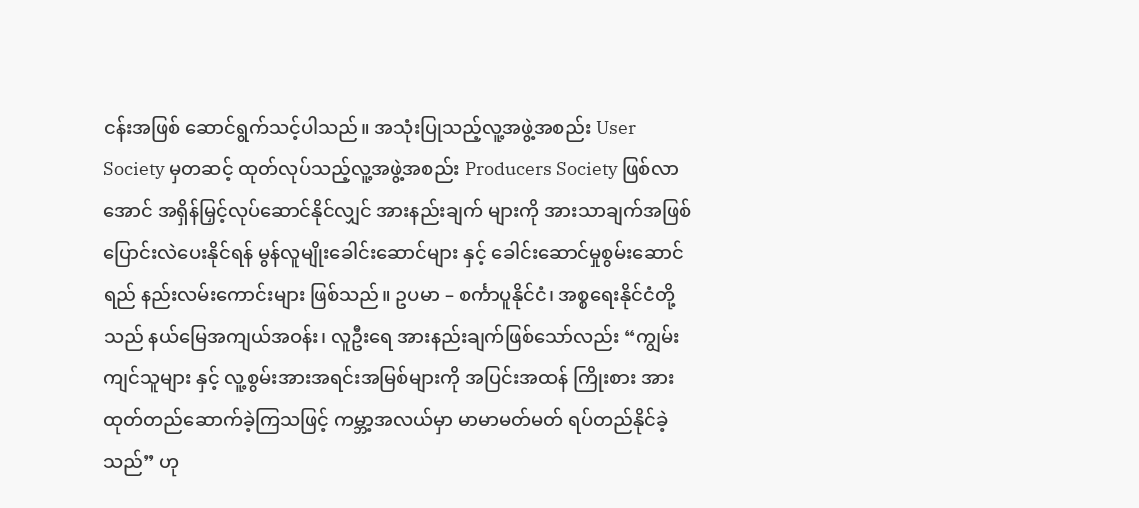ငန်းအဖြစ် ဆောင်ရွက်သင့်ပါသည်။ အသုံးပြုသည့်လူ့အဖွဲ့အစည်း User Society မှတဆင့် ထုတ်လုပ်သည့်လူ့အဖွဲ့အစည်း Producers Society ဖြစ်လာအောင် အရှိန်မြှင့်လုပ်ဆောင်နိုင်လျှင် အားနည်းချက် များကို အားသာချက်အဖြစ် ပြောင်းလဲပေးနိုင်ရန် မွန်လူမျိုးခေါင်းဆောင်များ နှင့် ခေါင်းဆောင်မှုစွမ်းဆောင်ရည် နည်းလမ်းကောင်းများ ဖြစ်သည်။ ဥပမာ – စင်္ကာပူနိုင်ငံ၊ အစ္စရေးနိုင်ငံတို့သည် နယ်မြေအကျယ်အဝန်း၊ လူဦးရေ အားနည်းချက်ဖြစ်သော်လည်း “ကျွမ်းကျင်သူများ နှင့် လူ့စွမ်းအားအရင်းအမြစ်များကို အပြင်းအထန် ကြိုးစား အားထုတ်တည်ဆောက်ခဲ့ကြသဖြင့် ကမ္ဘာ့အလယ်မှာ မာမာမတ်မတ် ရပ်တည်နိုင်ခဲ့သည်” ဟု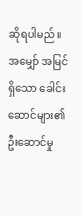ဆိုရပါမည်။ အမျှော် အမြင်ရှိသော ခေါင်းဆောင်များ၏ ဦးဆောင်မှု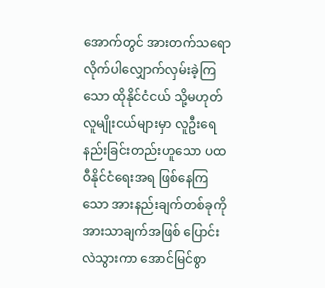အောက်တွင် အားတက်သရော လိုက်ပါလျှောက်လှမ်းခဲ့ကြသော ထိုနိုင်ငံငယ် သို့မဟုတ် လူမျိုးငယ်များမှာ လူဦးရေ နည်းခြင်းတည်းဟူသော ပထဝီနိုင်ငံရေးအရ ဖြစ်နေကြသော အားနည်းချက်တစ်ခုကို အားသာချက်အဖြစ် ပြောင်းလဲသွားကာ အောင်မြင်စွာ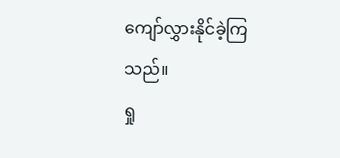ကျော်လွှားနိုင်ခဲ့ကြသည်။
ရှု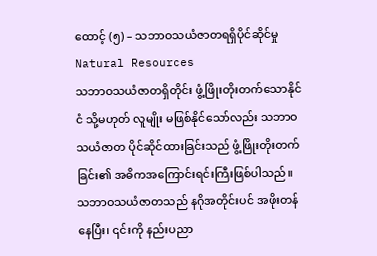ထောင့် (၅) – သဘာဝသယံဇာတရရှိပိုင်ဆိုင်မှု Natural Resources
သဘာဝသယံဇာတရှိတိုင်း ဖွံ့ဖြိုးတိုးတက်သောနိုင်ငံ သို့မဟုတ် လူမျိုး မဖြစ်နိုင်သော်လည်း သဘာဝသယံဇာတ ပိုင်ဆိုင်ထားခြင်းသည် ဖွံ့ဖြိုးတိုးတက်ခြင်း၏ အဓိကအကြောင်းရင်းကြီးဖြစ်ပါသည်။ သဘာဝသယံဇာတသည် နဂိုအတိုင်းပင် အဖိုးတန်နေပြီး၊ ၎င်းကို နည်းပညာ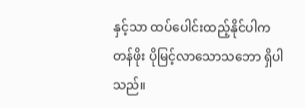နှင့်သာ ထပ်ပေါင်းထည့်နိုင်ပါက တန်ဖိုး ပိုမြင့်လာသောသဘော ရှိပါသည်။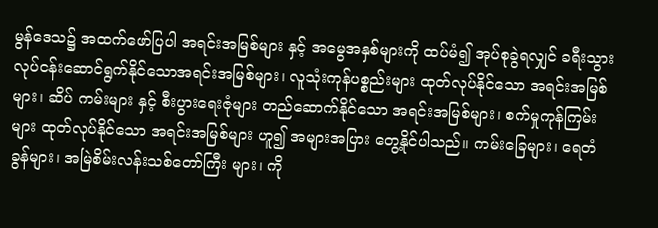မွန်ဒေသ၌ အထက်ဖော်ပြပါ အရင်းအမြစ်များ နှင့် အမွေအနှစ်များကို ထပ်မံ၍ အုပ်စုခွဲရလျှင် ခရီးသွား လုပ်ငန်းဆောင်ရွက်နိုင်သောအရင်းအမြစ်များ၊ လူသုံးကုန်ပစ္စည်းများ ထုတ်လုပ်နိုင်သော အရင်းအမြစ်များ၊ ဆိပ် ကမ်းများ နှင့် စီးပွားရေးဇုံများ တည်ဆောက်နိုင်သော အရင်းအမြစ်များ၊ စက်မှုကုန်ကြမ်းများ ထုတ်လုပ်နိုင်သော အရင်းအမြစ်များ ဟူ၍ အများအပြား တွေ့နိုင်ပါသည်။ ကမ်းခြေများ၊ ရေတံခွန်များ၊ အမြဲစိမ်းလန်းသစ်တော်ကြီး များ၊ ကို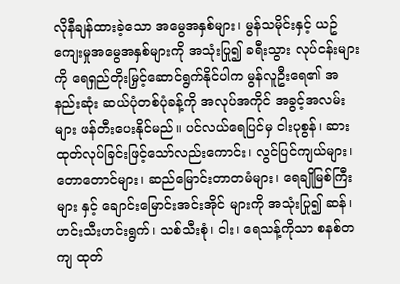လိုနီချန်ထားခဲ့သော အမွေအနှစ်များ၊ မွန်သမိုင်းနှင့် ယဥ်ကျေးမှုအမွေအနှစ်များကို အသုံးပြု၍ ခရီးသွား လုပ်ငန်းများကို ရေရှည်တိုးမြှင့်ဆောင်ရွက်နိုင်ပါက မွန်လူဦးရေ၏ အနည်းဆုံး ဆယ်ပုံတစ်ပုံခန့်ကို အလုပ်အကိုင် အခွင့်အလမ်းများ ဖန်တီးပေးနိုင်မည်။ ပင်လယ်ရေပြင်မှ ငါးပုစွန်၊ ဆားထုတ်လုပ်ခြင်းဖြင့်သော်လည်းကောင်း၊ လွင်ပြင်ကျယ်များ၊ တောတောင်များ၊ ဆည်မြောင်းတာတမံများ၊ ရေချိုမြစ်ကြီးများ နှင့် ချောင်းမြောင်းအင်းအိုင် များကို အသုံးပြု၍ ဆန်၊ ဟင်းသီးဟင်းရွက်၊ သစ်သီးစုံ၊ ငါး၊ ရေသန့်ကိုသာ စနစ်တကျ ထုတ်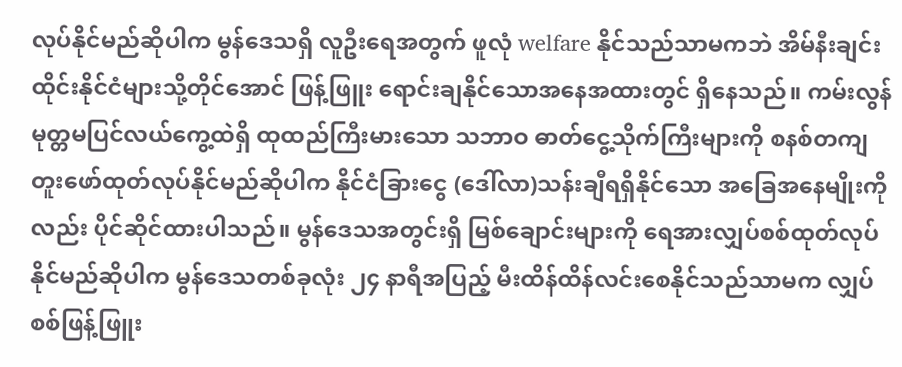လုပ်နိုင်မည်ဆိုပါက မွန်ဒေသရှိ လူဦးရေအတွက် ဖူလုံ welfare နိုင်သည်သာမကဘဲ အိမ်နီးချင်းထိုင်းနိုင်ငံများသို့တိုင်အောင် ဖြန့်ဖြူး ရောင်းချနိုင်သောအနေအထားတွင် ရှိနေသည်။ ကမ်းလွန်မုတ္တမပြင်လယ်ကွေ့ထဲရှိ ထုထည်ကြီးမားသော သဘာဝ ဓာတ်ငွေ့သိုက်ကြီးများကို စနစ်တကျ တူးဖော်ထုတ်လုပ်နိုင်မည်ဆိုပါက နိုင်ငံခြားငွေ (ဒေါ်လာ)သန်းချီရရှိနိုင်သော အခြေအနေမျိုးကိုလည်း ပိုင်ဆိုင်ထားပါသည်။ မွန်ဒေသအတွင်းရှိ မြစ်ချောင်းများကို ရေအားလျှပ်စစ်ထုတ်လုပ် နိုင်မည်ဆိုပါက မွန်ဒေသတစ်ခုလုံး ၂၄ နာရီအပြည့် မီးထိန်ထိန်လင်းစေနိုင်သည်သာမက လျှပ်စစ်ဖြန့်ဖြူး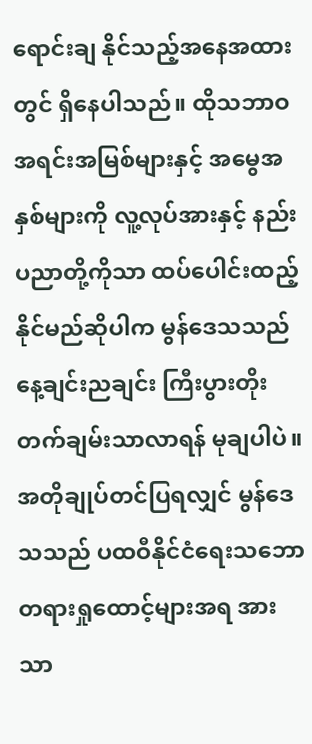ရောင်းချ နိုင်သည့်အနေအထားတွင် ရှိနေပါသည်။ ထိုသဘာဝအရင်းအမြစ်များနှင့် အမွေအနှစ်များကို လူ့လုပ်အားနှင့် နည်း ပညာတို့ကိုသာ ထပ်ပေါင်းထည့်နိုင်မည်ဆိုပါက မွန်ဒေသသည် နေ့ချင်းညချင်း ကြီးပွားတိုးတက်ချမ်းသာလာရန် မုချပါပဲ။
အတိုချုပ်တင်ပြရလျှင် မွန်ဒေသသည် ပထဝီနိုင်ငံရေးသဘောတရားရှုထောင့်များအရ အားသာ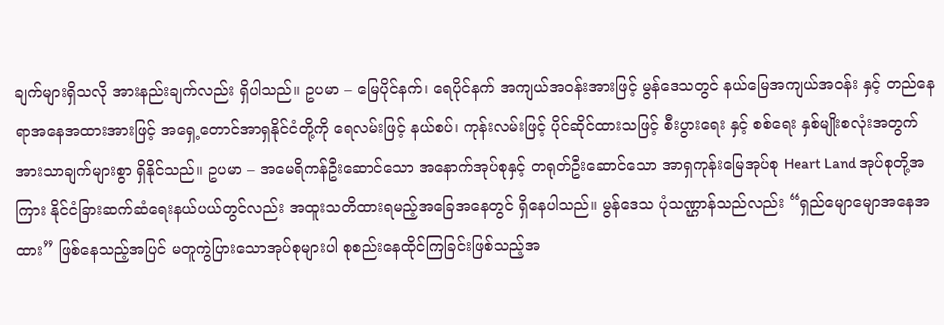ချက်များရှိသလို အားနည်းချက်လည်း ရှိပါသည်။ ဥပမာ – မြေပိုင်နက်၊ ရေပိုင်နက် အကျယ်အဝန်းအားဖြင့် မွန်ဒေသတွင် နယ်မြေအကျယ်အဝန်း နှင့် တည်နေရာအနေအထားအားဖြင့် အရှေ့တောင်အာရှနိုင်ငံတို့ကို ရေလမ်းဖြင့် နယ်စပ်၊ ကုန်းလမ်းဖြင့် ပိုင်ဆိုင်ထားသဖြင့် စီးပွားရေး နှင့် စစ်ရေး နှစ်မျိုးစလုံးအတွက် အားသာချက်များစွာ ရှိနိုင်သည်။ ဥပမာ – အမေရိကန်ဦးဆောင်သော အနောက်အုပ်စုနှင့် တရုတ်ဦးဆောင်သော အာရှကုန်းမြေအုပ်စု Heart Land အုပ်စုတို့အကြား နိုင်ငံခြားဆက်ဆံရေးနယ်ပယ်တွင်လည်း အထူးသတိထားရမည့်အခြေအနေတွင် ရှိနေပါသည်။ မွန်ဒေသ ပုံသဏ္ဌာန်သည်လည်း “ရှည်မျောမျောအနေအထား” ဖြစ်နေသည့်အပြင် မတူကွဲပြားသောအုပ်စုများပါ စုစည်းနေထိုင်ကြခြင်းဖြစ်သည့်အ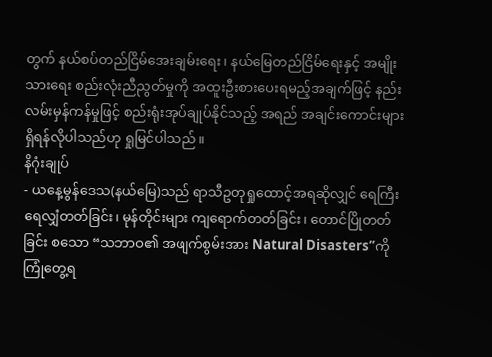တွက် နယ်စပ်တည်ငြိမ်အေးချမ်းရေး၊ နယ်မြေတည်ငြိမ်ရေးနှင့် အမျိုးသားရေး စည်းလုံးညီညွတ်မှုကို အထူးဦးစားပေးရမည့်အချက်ဖြင့် နည်းလမ်းမှန်ကန်မှုဖြင့် စည်းရုံးအုပ်ချုပ်နိုင်သည့် အရည် အချင်းကောင်းများ ရှိရန်လိုပါသည်ဟု ရှုမြင်ပါသည်။
နိဂုံးချုပ်
- ယနေ့မွန်ဒေသ(နယ်မြေ)သည် ရာသီဥတုရှုထောင့်အရဆိုလျှင် ရေကြီးရေလျှံတတ်ခြင်း၊ မုန်တိုင်းများ ကျရောက်တတ်ခြင်း၊ တောင်ပြိုတတ်ခြင်း စသော “သဘာဝ၏ အဖျက်စွမ်းအား Natural Disasters”ကို ကြုံတွေ့ရ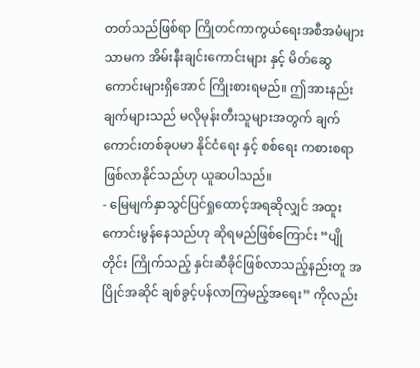တတ်သည်ဖြစ်ရာ ကြိုတင်ကာကွယ်ရေးအစီအမံများသာမက အိမ်းနီးချင်းကောင်းများ နှင့် မိတ်ဆွေကောင်းများရှိအောင် ကြိုးစားရမည်။ ဤအားနည်းချက်များသည် မလိုမုန်းတီးသူများအတွက် ချက်ကောင်းတစ်ခုပမာ နိုင်ငံရေး နှင့် စစ်ရေး ကစားစရာ ဖြစ်လာနိုင်သည်ဟု ယူဆပါသည်။
- မြေမျက်နှာသွင်ပြင်ရှုထောင့်အရဆိုလျှင် အထူးကောင်းမွန်နေသည်ဟု ဆိုရမည်ဖြစ်ကြောင်း “ပျိုတိုင်း ကြိုက်သည့် နှင်းဆီခိုင်ဖြစ်လာသည့်နည်းတူ အပြိုင်အဆိုင် ချစ်ခွင့်ပန်လာကြမည့်အရေး” ကိုလည်း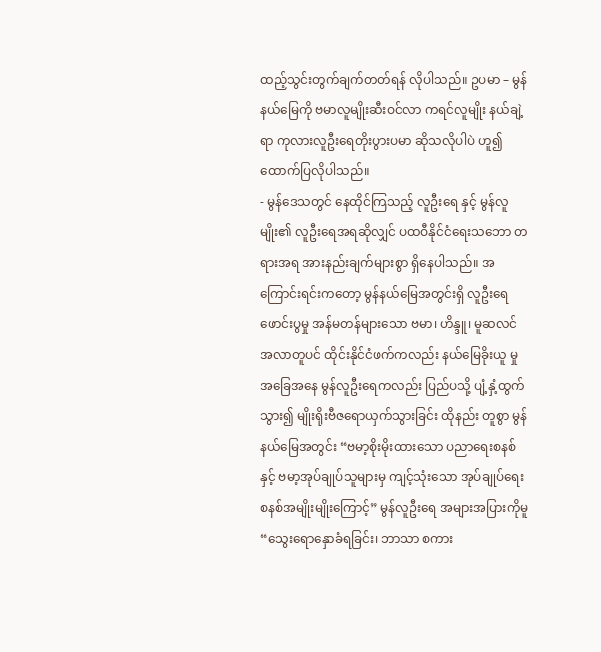ထည့်သွင်းတွက်ချက်တတ်ရန် လိုပါသည်။ ဥပမာ – မွန်နယ်မြေကို ဗမာလူမျိုးဆီးဝင်လာ ကရင်လူမျိုး နယ်ချဲ့ရာ ကုလားလူဦးရေတိုးပွားပမာ ဆိုသလိုပါပဲ ဟူ၍ ထောက်ပြလိုပါသည်။
- မွန်ဒေသတွင် နေထိုင်ကြသည့် လူဦးရေ နှင့် မွန်လူမျိုး၏ လူဦးရေအရဆိုလျှင် ပထဝီနိုင်ငံရေးသဘော တရားအရ အားနည်းချက်များစွာ ရှိနေပါသည်။ အကြောင်းရင်းကတော့ မွန်နယ်မြေအတွင်းရှိ လူဦးရေ ဖောင်းပွမှု အန်မတန်များသော ဗမာ၊ ဟိန္ဒူ၊ မူဆလင် အလာတူပင် ထိုင်းနိုင်ငံဖက်ကလည်း နယ်မြေခိုးယူ မှုအခြေအနေ မွန်လူဦးရေကလည်း ပြည်ပသို့ ပျံ့နှံ့ထွက်သွား၍ မျိုးရိုးဗီဇရောယှက်သွားခြင်း ထိုနည်း တူစွာ မွန်နယ်မြေအတွင်း “ဗမာ့စိုးမိုးထားသော ပညာရေးစနစ်နှင့် ဗမာ့အုပ်ချုပ်သူများမှ ကျင့်သုံးသော အုပ်ချုပ်ရေးစနစ်အမျိုးမျိုးကြောင့်” မွန်လူဦးရေ အများအပြားကိုမူ “သွေးရောနှောခံရခြင်း၊ ဘာသာ စကား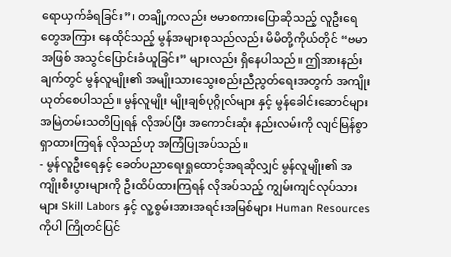ရောယှက်ခံရခြင်း”၊ တချို့ကလည်း ဗမာစကားပြောဆိုသည့် လူဦးရေတွေအကြား နေထိုင်သည့် မွန်အများစုသည်လည်း မိမိတို့ကိုယ်တိုင် “ဗမာအဖြစ် အသွင်ပြောင်းခံယူခြင်း” များလည်း ရှိနေပါသည်။ ဤအားနည်းချက်တွင် မွန်လူမျိုး၏ အမျိုးသားသွေးစည်းညီညွတ်ရေးအတွက် အကျိုးယုတ်စေပါသည်။ မွန်လူမျိုး မျိုးချစ်ပုဂ္ဂိုလ်များ နှင့် မွန်ခေါင်းဆောင်များ အမြဲတမ်းသတိပြုရန် လိုအပ်ပြီး အကောင်းဆုံး နည်းလမ်းကို လျင်မြန်စွာ ရှာထားကြရန် လိုသည်ဟု အကြံပြုအပ်သည်။
- မွန်လူဦးရေနှင့် ခေတ်ပညာရေးရှုထောင့်အရဆိုလျှင် မွန်လူမျိုး၏ အကျိုးစီးပွားများကို ဦးထိပ်ထားကြရန် လိုအပ်သည့် ကျွမ်းကျင်လုပ်သားများ Skill Labors နှင့် လူ့စွမ်းအားအရင်းအမြစ်များ Human Resources ကိုပါ ကြိုတင်ပြင်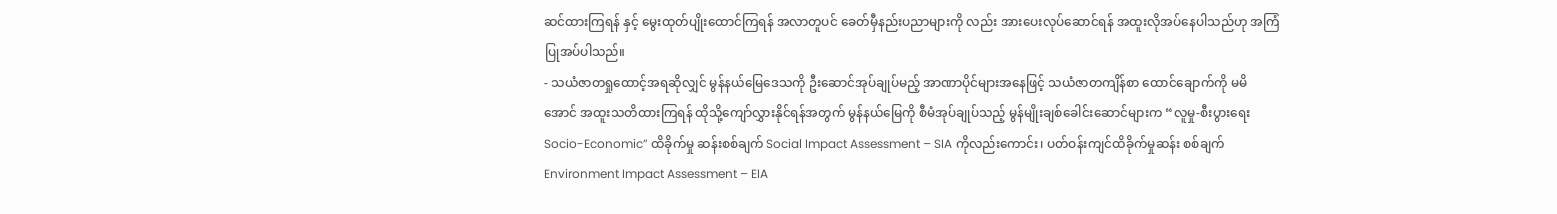ဆင်ထားကြရန် နှင့် မွေးထုတ်ပျိုးထောင်ကြရန် အလာတူပင် ခေတ်မှီနည်းပညာများကို လည်း အားပေးလုပ်ဆောင်ရန် အထူးလိုအပ်နေပါသည်ဟု အကြံပြုအပ်ပါသည်။
- သယံဇာတရှုထောင့်အရဆိုလျှင် မွန်နယ်မြေဒေသကို ဦးဆောင်အုပ်ချုပ်မည့် အာဏာပိုင်များအနေဖြင့် သယံဇာတကျိန်စာ ထောင်ချောက်ကို မမိအောင် အထူးသတိထားကြရန် ထိုသို့ကျော်လွှားနိုင်ရန်အတွက် မွန်နယ်မြေကို စီမံအုပ်ချုပ်သည့် မွန်မျိုးချစ်ခေါင်းဆောင်များက “လူမှု-စီးပွားရေး Socio-Economic” ထိခိုက်မှု ဆန်းစစ်ချက် Social Impact Assessment – SIA ကိုလည်းကောင်း၊ ပတ်ဝန်းကျင်ထိခိုက်မှုဆန်း စစ်ချက် Environment Impact Assessment – EIA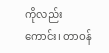ကိုလည်းကောင်း၊ တာဝန်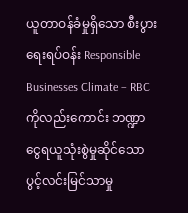ယူတာဝန်ခံမှုရှိသော စီးပွား ရေးရပ်ဝန်း Responsible Businesses Climate – RBC ကိုလည်းကောင်း ဘဏ္ဍာငွေရယူသုံးစွဲမှုဆိုင်သော ပွင့်လင်းမြင်သာမှု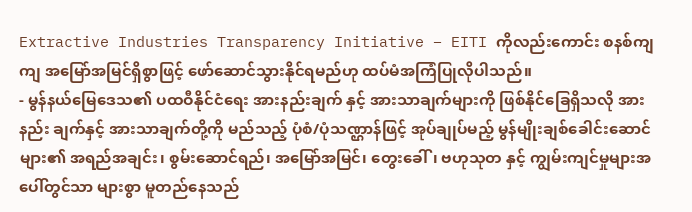Extractive Industries Transparency Initiative – EITI ကိုလည်းကောင်း စနစ်ကျကျ အမြော်အမြင်ရှိစွာဖြင့် ဖော်ဆောင်သွားနိုင်ရမည်ဟု ထပ်မံအကြံပြုလိုပါသည်။
- မွန်နယ်မြေဒေသ၏ ပထဝီနိုင်ငံရေး အားနည်းချက် နှင့် အားသာချက်များကို ဖြစ်နိုင်ခြေရှိသလို အားနည်း ချက်နှင့် အားသာချက်တို့ကို မည်သည့် ပုံစံ/ပုံသဏ္ဌာန်ဖြင့် အုပ်ချုပ်မည့် မွန်မျိုးချစ်ခေါင်းဆောင်များ၏ အရည်အချင်း၊ စွမ်းဆောင်ရည်၊ အမြော်အမြင်၊ တွေးခေါ်၊ ဗဟုသုတ နှင့် ကျွမ်းကျင်မှုများအပေါ်တွင်သာ များစွာ မူတည်နေသည်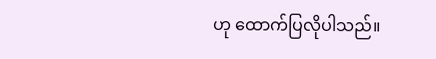ဟု ထောက်ပြလိုပါသည်။